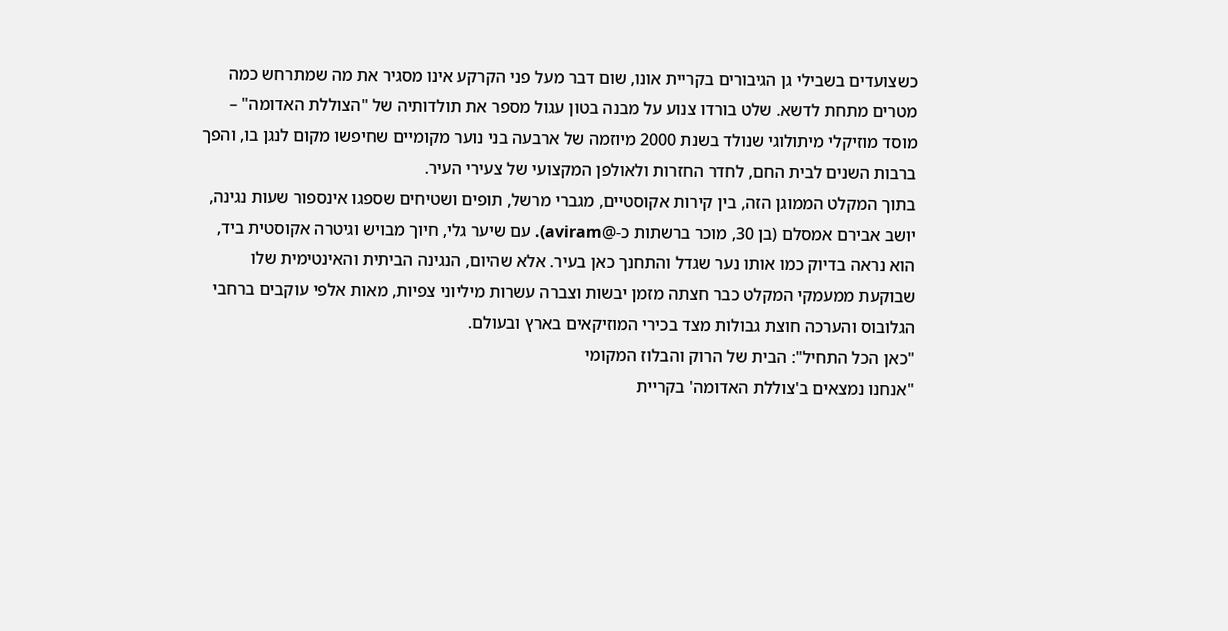כשצועדים בשבילי גן הגיבורים בקריית אונו, שום דבר מעל פני הקרקע אינו מסגיר את מה שמתרחש כמה מטרים מתחת לדשא. שלט בורדו צנוע על מבנה בטון עגול מספר את תולדותיה של "הצוללת האדומה" – מוסד מוזיקלי מיתולוגי שנולד בשנת 2000 מיוזמה של ארבעה בני נוער מקומיים שחיפשו מקום לנגן בו, והפך ברבות השנים לבית החם, לחדר החזרות ולאולפן המקצועי של צעירי העיר.
בתוך המקלט הממוגן הזה, בין קירות אקוסטיים, מגברי מרשל, תופים ושטיחים שספגו אינספור שעות נגינה, יושב אבירם אמסלם (בן 30, מוכר ברשתות כ-@aviram). עם שיער גלי, חיוך מבויש וגיטרה אקוסטית ביד, הוא נראה בדיוק כמו אותו נער שגדל והתחנך כאן בעיר. אלא שהיום, הנגינה הביתית והאינטימית שלו שבוקעת ממעמקי המקלט כבר חצתה מזמן יבשות וצברה עשרות מיליוני צפיות, מאות אלפי עוקבים ברחבי הגלובוס והערכה חוצת גבולות מצד בכירי המוזיקאים בארץ ובעולם.
"כאן הכל התחיל": הבית של הרוק והבלוז המקומי
"אנחנו נמצאים ב'צוללת האדומה' בקריית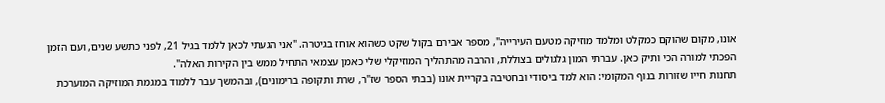אונו, מקום שהוקם כמקלט ומלמד מוזיקה מטעם העירייה", מספר אבירם בקול שקט כשהוא אוחז בגיטרה. "אני הגעתי לכאן ללמד בגיל 21, לפני כתשע שנים, ועם הזמן הפכתי למורה הכי ותיק כאן. עברתי המון גלגולים בצוללת, והרבה מהתהליך המוזיקלי שלי כאמן עצמאי התחיל ממש בין הקירות האלה".
תחנות חייו שזורות בנוף המקומי: הוא למד ביסודי ובחטיבה בקריית אונו (בבתי הספר שז"ר, שרת ותקופה ברימונים), ובהמשך עבר ללמוד במגמת המוזיקה המוערכת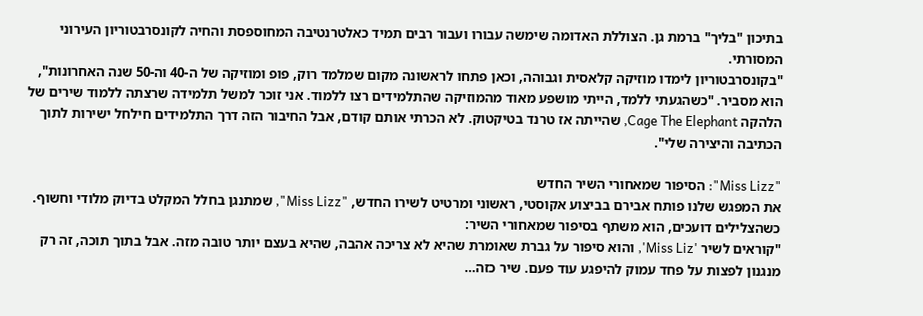בתיכון "בליך" ברמת גן. הצוללת האדומה שימשה עבורו ועבור רבים תמיד כאלטרנטיבה המחוספסת והחיה לקונסרבטוריון העירוני המסורתי.
"בקונסרבטוריון לימדו מוזיקה קלאסית וגבוהה, וכאן פתחו לראשונה מקום שמלמד רוק, פופ ומוזיקה של ה-40 וה-50 שנה האחרונות", הוא מסביר. "כשהגעתי ללמד, הייתי מושפע מאוד מהמוזיקה שהתלמידים רצו ללמוד. אני זוכר למשל תלמידה שרצתה ללמוד שירים של הלהקה Cage The Elephant, שהייתה אז טרנד בטיקטוק. לא הכרתי אותם קודם, אבל החיבור הזה דרך התלמידים חילחל ישירות לתוך הכתיבה והיצירה שלי".

"Miss Lizz": הסיפור שמאחורי השיר החדש
את המפגש שלנו פותח אבירם בביצוע אקוסטי, ראשוני ומרטיט לשירו החדש, "Miss Lizz", שמתנגן בחלל המקלט בדיוק מלודי וחשוף. כשהצלילים דועכים, הוא משתף בסיפור שמאחורי השיר:
"קוראים לשיר 'Miss Liz', והוא סיפור על גברת שאומרת שהיא לא צריכה אהבה, שהיא בעצם יותר טובה מזה. אבל בתוך תוכה, זה רק מנגנון לפצות על פחד עמוק להיפגע עוד פעם. שיר כזה…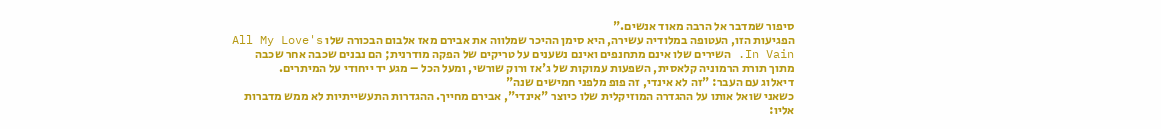סיפור שמדבר אל הרבה מאוד אנשים."
הפגיעות הזו, העטופה במלודיה עשירה, היא סימן ההיכר שמלווה את אבירם מאז אלבום הבכורה שלו All My Love's In Vain. השירים שלו אינם מתחנפים ואינם נשענים על טריקים של הפקה מודרנית; הם נבנים שכבה אחר שכבה מתוך תורת הרמוניה קלאסית, השפעות עמוקות של ג'אז ורוק שורשי, ומעל הכל – מגע יד ייחודי על המיתרים.
דיאלוג עם העבר: "זה לא אינדי, זה פופ מלפני חמישים שנה"
כשאני שואל אותו על ההגדרה המוזיקלית שלו כיוצר "אינדי", אבירם מחייך. ההגדרות התעשייתיות לא ממש מדברות אליו: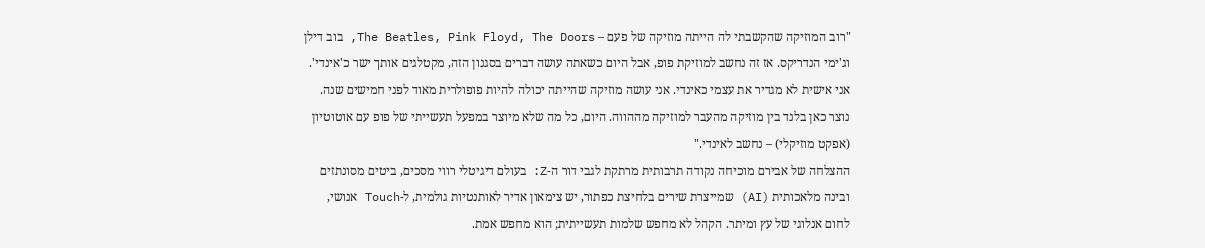"רוב המוזיקה שהקשבתי לה הייתה מוזיקה של פעם – The Beatles, Pink Floyd, The Doors, בוב דילן וג'ימי הנדריקס. אז זה נחשב למוזיקת פופ, אבל היום כשאתה עושה דברים בסגנון הזה, מקטלגים אותך ישר כ'אינדי'. אני אישית לא מגדיר את עצמי כאינדי. אני עושה מוזיקה שהייתה יכולה להיות פופולרית מאוד לפני חמישים שנה. נוצר כאן בלנד בין מוזיקה מהעבר למוזיקה מההווה. היום, כל מה שלא מיוצר במפעל תעשייתי של פופ עם אוטוטיון (אפקט מוזיקלי) – נחשב לאינדי."
ההצלחה של אבירם מוכיחה נקודה תרבותית מרתקת לגבי דור ה-Z: בעולם דיגיטלי רווי מסכים, ביטים מסונתזים ובינה מלאכותית (AI) שמייצרת שירים בלחיצת כפתור, יש צימאון אדיר לאותנטיות גולמית, ל-Touch אנושי, לחום אנלוגי של עץ ומיתר. הקהל לא מחפש שלמות תעשייתית; הוא מחפש אמת.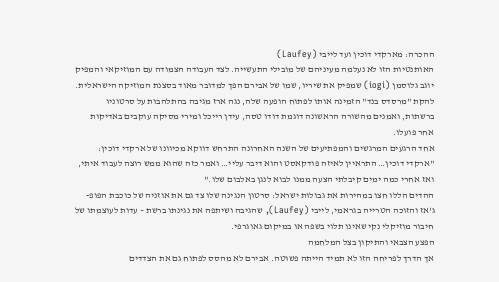ההכרה: מארקדי דוכין ועד לייבי (Laufey)
האותנטיות הזו לא נעלמה מעיניהם של מובילי התעשייה. לצד העבודה הצמודה עם המוזיקאי והמפיק יוגב גלוסמן (iogi) שמפיק את שיריו, שמו של אבירם הפך למדובר מאוד בסצנת המוזיקה הישראלית. להקת "מרסדס בנד" הזמינה אותו לפתוח הופעה שלה, נגה ארז מגיבה בהתלהבות על סרטוניו ברשתות, ואמנים מהשורה הראשונה דוגמת דודו טסה, עידן רייכל ומירי מסיקה עוקבים באדיקות אחר פועלו.
אחד הרגעים המרגשים והמפתיעים של השנה האחרונה התרחש דווקא מכיוונו של ארקדי דוכין:
"ארקדי דוכין… התראיין לאיזה פודקאסט והוא דיבר עליי… ואמר כזה שהוא ממש רוצה לעבוד איתי, ואז אחרי כמה ימים קיבלתי הצעה ממנו לבוא לנגן באלבום שלו."
ההדים הללו חצו במהירות את גבולות ישראל: סרטון הנגינה שלו צד גם את אוזניה של כוכבת הפופ-ג'אז והזוכה הטרייה בגראמי, לייבי (Laufey), שהגיבה ושיתפה את נגינתו ברשת – עדות לעוצמתו של חיבור מוזיקלי נקי שאינו תלוי בשפה או במיקום גאוגרפי.
הפצע הצבאי והתיקון בצל המלחמה
אך הדרך לפריחה הזו לא תמיד הייתה פשוטה. אבירם לא מהסס לפתוח גם את הצדדים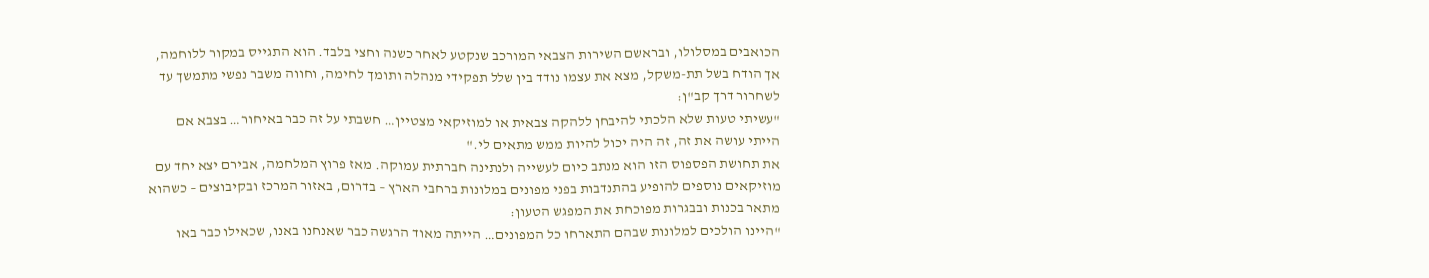הכואבים במסלולו, ובראשם השירות הצבאי המורכב שנקטע לאחר כשנה וחצי בלבד. הוא התגייס במקור ללוחמה, אך הודח בשל תת-משקל, מצא את עצמו נודד בין שלל תפקידי מנהלה ותומך לחימה, וחווה משבר נפשי מתמשך עד לשחרור דרך קב"ן:
"עשיתי טעות שלא הלכתי להיבחן ללהקה צבאית או למוזיקאי מצטיין… חשבתי על זה כבר באיחור… בצבא אם הייתי עושה את זה, זה היה יכול להיות ממש מתאים לי."
את תחושת הפספוס הזו הוא מנתב כיום לעשייה ולנתינה חברתית עמוקה. מאז פרוץ המלחמה, אבירם יצא יחד עם מוזיקאים נוספים להופיע בהתנדבות בפני מפונים במלונות ברחבי הארץ – בדרום, באזור המרכז ובקיבוצים – כשהוא מתאר בכנות ובבגרות מפוכחת את המפגש הטעון:
"היינו הולכים למלונות שבהם התארחו כל המפונים… הייתה מאוד הרגשה כבר שאנחנו באנו, שכאילו כבר באו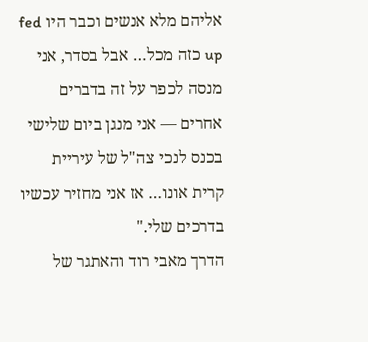אליהם מלא אנשים וכבר היו fed up כזה מכל… אבל בסדר, אני מנסה לכפר על זה בדברים אחרים — אני מנגן ביום שלישי בכנס לנכי צה"ל של עיריית קרית אונו… אז אני מחזיר עכשיו בדרכים שלי."
הדרך מאבי רוד והאתגר של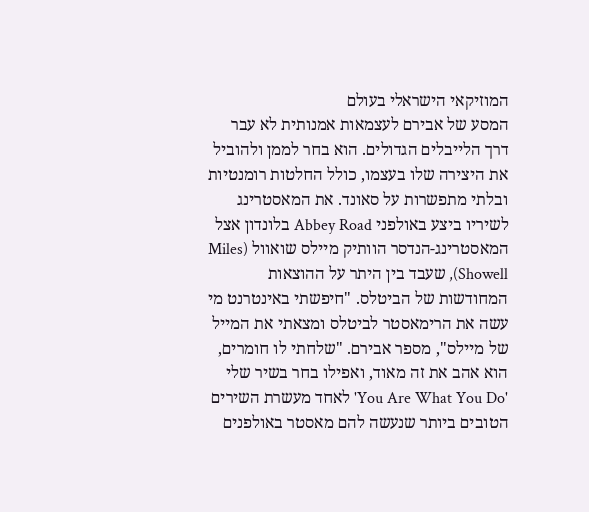המוזיקאי הישראלי בעולם
המסע של אבירם לעצמאות אמנותית לא עבר דרך הלייבלים הגדולים. הוא בחר לממן ולהוביל את היצירה שלו בעצמו, כולל החלטות רומנטיות ובלתי מתפשרות על סאונד. את המאסטרינג לשיריו ביצע באולפני Abbey Road בלונדון אצל המאסטרינג-הנדסר הוותיק מיילס שואוול (Miles Showell), שעבד בין היתר על ההוצאות המחודשות של הביטלס. "חיפשתי באינטרנט מי עשה את הרימאסטר לביטלס ומצאתי את המייל של מיילס", מספר אבירם. "שלחתי לו חומרים, הוא אהב את זה מאוד, ואפילו בחר בשיר שלי 'You Are What You Do' לאחד מעשרת השירים הטובים ביותר שנעשה להם מאסטר באולפנים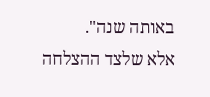באותה שנה".
אלא שלצד ההצלחה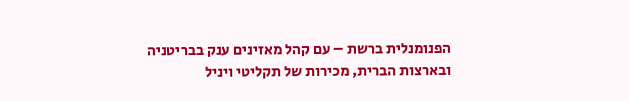הפנומנלית ברשת – עם קהל מאזינים ענק בבריטניה ובארצות הברית, מכירות של תקליטי ויניל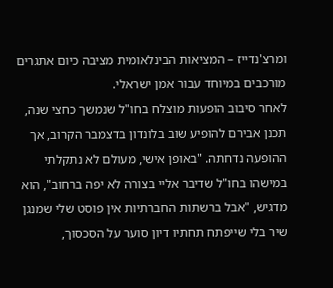ומרצ'נדייז – המציאות הבינלאומית מציבה כיום אתגרים מורכבים במיוחד עבור אמן ישראלי.
לאחר סיבוב הופעות מוצלח בחו"ל שנמשך כחצי שנה, תכנן אבירם להופיע שוב בלונדון בדצמבר הקרוב, אך ההופעה נדחתה. "באופן אישי, מעולם לא נתקלתי במישהו בחו"ל שדיבר אליי בצורה לא יפה ברחוב", הוא מדגיש, "אבל ברשתות החברתיות אין פוסט שלי שמנגן שיר בלי שייפתח תחתיו דיון סוער על הסכסוך,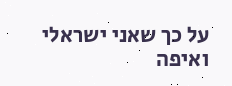על כך שאני ישראלי ואיפה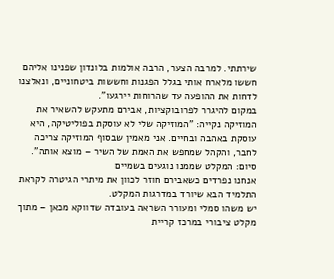שירתתי. למרבה הצער, הרבה אולמות בלונדון שפנינו אליהם חששו מלארח אותי בגלל הפגנות וחששות ביטחוניים, ונאלצנו לדחות את ההופעה עד שהרוחות יירגעו".
במקום להיגרר לפרובוקציות, אבירם מתעקש להשאיר את המוזיקה נקייה: "המוזיקה שלי לא עוסקת בפוליטיקה, היא עוסקת באהבה ובחיים. אני מאמין שבסוף המוזיקה צריכה לחבר, והקהל שמחפש את האמת של השיר – מוצא אותה".
סיום: המקלט שממנו נוגעים בשמיים
אנחנו נפרדים כשאבירם חוזר לכוון את מיתרי הגיטרה לקראת התלמיד הבא שיורד במדרגות המקלט.
יש משהו סמלי ומעורר השראה בעובדה שדווקא מכאן – מתוך מקלט ציבורי במרכז קריית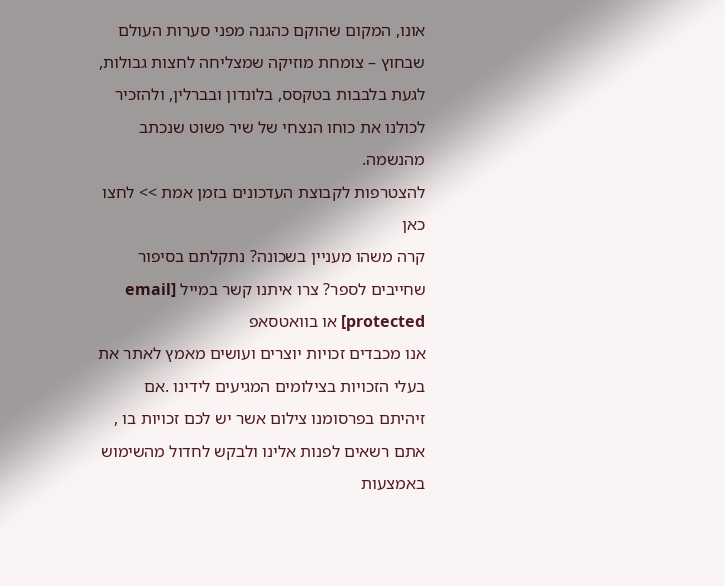אונו, המקום שהוקם כהגנה מפני סערות העולם שבחוץ – צומחת מוזיקה שמצליחה לחצות גבולות, לגעת בלבבות בטקסס, בלונדון ובברלין, ולהזכיר לכולנו את כוחו הנצחי של שיר פשוט שנכתב מהנשמה.
להצטרפות לקבוצת העדכונים בזמן אמת >> לחצו כאן
קרה משהו מעניין בשכונה? נתקלתם בסיפור שחייבים לספר? צרו איתנו קשר במייל [email protected] או בוואטסאפ
אנו מכבדים זכויות יוצרים ועושים מאמץ לאתר את בעלי הזכויות בצילומים המגיעים לידינו .אם זיהיתם בפרסומנו צילום אשר יש לכם זכויות בו , אתם רשאים לפנות אלינו ולבקש לחדול מהשימוש באמצעות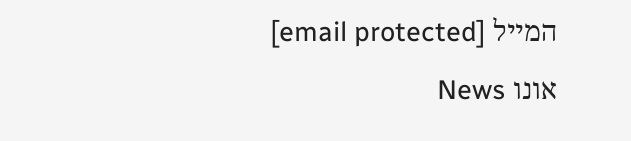המייל [email protected]
אונו News